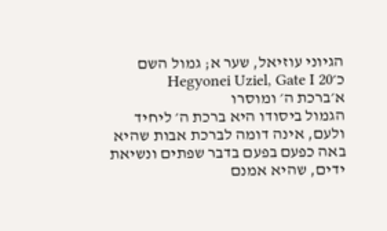הגיוני עוזיאל, שער א; גמול השם כ׳Hegyonei Uziel, Gate I 20
א׳ברכת ה׳ ומוסרו
הגמול ביסודו היא ברכת ה׳ ליחיד ולעם, אינה דומה לברכת אבות שהיא באה כפעם בפעם בדבר שפתים ונשיאת ידים, שהיא אמנם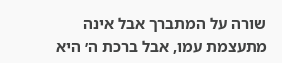שורה על המתברך אבל אינה מתעצמת עמו, אבל ברכת ה׳ היא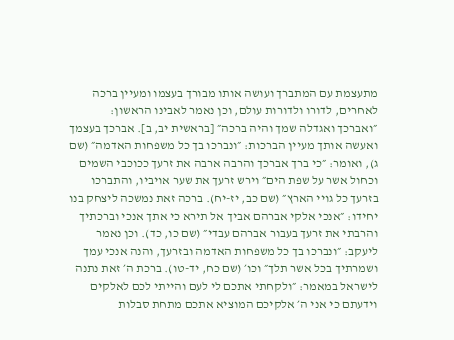מתעצמת עם המתברך ועושה אותו מבורך בעצמו ומעיין ברכה לאחרים, לדורו ולדורות עולם, וכן נאמר לאבינו הראשון: ״ואברכך ואגדלה שמך והיה ברכה״ [בראשית יב, ב]. אברכך בעצמך ואעשה אותך מעיין הברכות: ״ונברכו בך כל משפחות האדמה״ (שם ג), ואומר: ״כי ברך אברכך והרבה ארבה את זרעך ככוכבי השמים וכחול אשר על שפת הים״ וירש זרעך את שער אויביו, והתברכו בזרעך כל גויי הארץ״ (שם כב, יז-יח). ברכה זאת נמשכה ליצחק בנו יחידו: ״אנכי אלקי אברהם אביך אל תירא כי אתך אנכי וברכתיך והרבתי את זרעך בעבור אברהם עבדי״ (שם כו, כד). וכן נאמר ליעקב: ״ונברכו בך כל משפחות האדמה ובזרעך, והנה אנכי עמך ושמרתיך בכל אשר תלך״ וכו׳ (שם כח, יד-טו). ברכת ה׳ זאת נתנה לישראל במאמר: ״ולקחתי אתכם לי לעם והייתי לכם לאלקים וידעתם כי אני ה׳ אלקיכם המוציא אתכם מתחת סבלות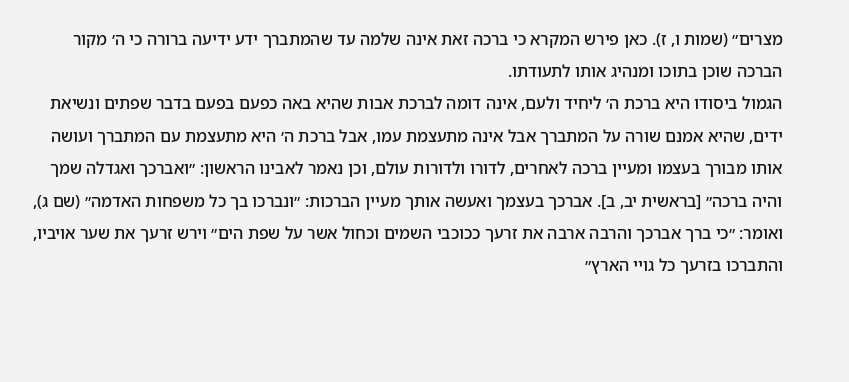מצרים״ (שמות ו, ז). כאן פירש המקרא כי ברכה זאת אינה שלמה עד שהמתברך ידע ידיעה ברורה כי ה׳ מקור הברכה שוכן בתוכו ומנהיג אותו לתעודתו.
הגמול ביסודו היא ברכת ה׳ ליחיד ולעם, אינה דומה לברכת אבות שהיא באה כפעם בפעם בדבר שפתים ונשיאת ידים, שהיא אמנם שורה על המתברך אבל אינה מתעצמת עמו, אבל ברכת ה׳ היא מתעצמת עם המתברך ועושה אותו מבורך בעצמו ומעיין ברכה לאחרים, לדורו ולדורות עולם, וכן נאמר לאבינו הראשון: ״ואברכך ואגדלה שמך והיה ברכה״ [בראשית יב, ב]. אברכך בעצמך ואעשה אותך מעיין הברכות: ״ונברכו בך כל משפחות האדמה״ (שם ג), ואומר: ״כי ברך אברכך והרבה ארבה את זרעך ככוכבי השמים וכחול אשר על שפת הים״ וירש זרעך את שער אויביו, והתברכו בזרעך כל גויי הארץ״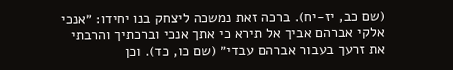(שם כב, יז-יח). ברכה זאת נמשכה ליצחק בנו יחידו: ״אנכי אלקי אברהם אביך אל תירא כי אתך אנכי וברכתיך והרבתי את זרעך בעבור אברהם עבדי״ (שם כו, כד). וכן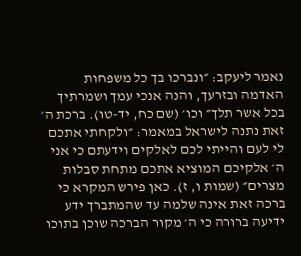נאמר ליעקב: ״ונברכו בך כל משפחות האדמה ובזרעך, והנה אנכי עמך ושמרתיך בכל אשר תלך״ וכו׳ (שם כח, יד-טו). ברכת ה׳ זאת נתנה לישראל במאמר: ״ולקחתי אתכם לי לעם והייתי לכם לאלקים וידעתם כי אני ה׳ אלקיכם המוציא אתכם מתחת סבלות מצרים״ (שמות ו, ז). כאן פירש המקרא כי ברכה זאת אינה שלמה עד שהמתברך ידע ידיעה ברורה כי ה׳ מקור הברכה שוכן בתוכו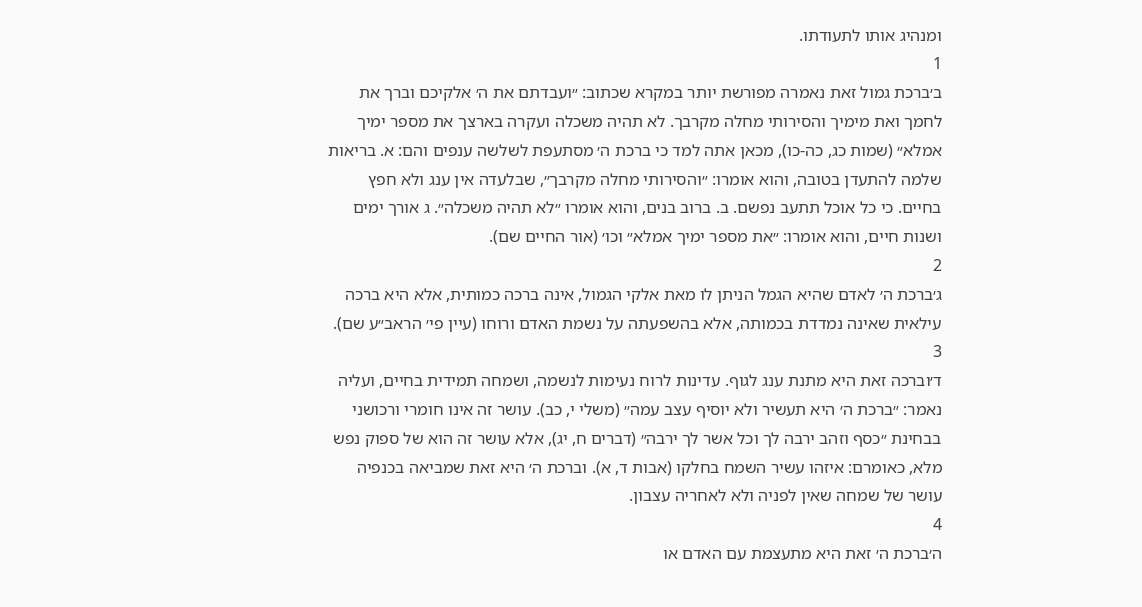ומנהיג אותו לתעודתו.
1
ב׳ברכת גמול זאת נאמרה מפורשת יותר במקרא שכתוב: ״ועבדתם את ה׳ אלקיכם וברך את לחמך ואת מימיך והסירותי מחלה מקרבך. לא תהיה משכלה ועקרה בארצך את מספר ימיך אמלא״ (שמות כג, כה-כו), מכאן אתה למד כי ברכת ה׳ מסתעפת לשלשה ענפים והם: א. בריאות שלמה להתעדן בטובה, והוא אומרו: ״והסירותי מחלה מקרבך״, שבלעדה אין ענג ולא חפץ בחיים. כי כל אוכל תתעב נפשם. ב. ברוב בנים, והוא אומרו ״לא תהיה משכלה״. ג אורך ימים ושנות חיים, והוא אומרו: ״את מספר ימיך אמלא״ וכו׳ (אור החיים שם).
2
ג׳ברכת ה׳ לאדם שהיא הגמל הניתן לו מאת אלקי הגמול, אינה ברכה כמותית, אלא היא ברכה עילאית שאינה נמדדת בכמותה, אלא בהשפעתה על נשמת האדם ורוחו (עיין פי׳ הראב״ע שם).
3
ד׳וברכה זאת היא מתנת ענג לגוף. עדינות לרוח נעימות לנשמה, ושמחה תמידית בחיים, ועליה נאמר: ״ברכת ה׳ היא תעשיר ולא יוסיף עצב עמה״ (משלי י, כב). עושר זה אינו חומרי ורכושני בבחינת ״כסף וזהב ירבה לך וכל אשר לך ירבה״ (דברים ח, יג), אלא עושר זה הוא של ספוק נפש מלא, כאומרם: איזהו עשיר השמח בחלקו (אבות ד, א). וברכת ה׳ היא זאת שמביאה בכנפיה עושר של שמחה שאין לפניה ולא לאחריה עצבון.
4
ה׳ברכת ה׳ זאת היא מתעצמת עם האדם או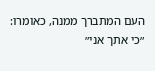העם המתברך ממנה, כאומרו: ״כי אתך אני״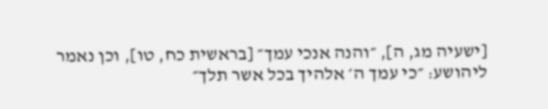[ישעיה מג, ה], ״והנה אנכי עמך״ [בראשית כח, טו], וכן נאמר ליהושע: ״כי עמך ה׳ אלהיך בכל אשר תלך״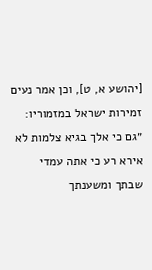[יהושע א, ט], וכן אמר נעים זמירות ישראל במזמוריו: ״גם כי אלך בגיא צלמות לא אירא רע כי אתה עמדי שבתך ומשענתך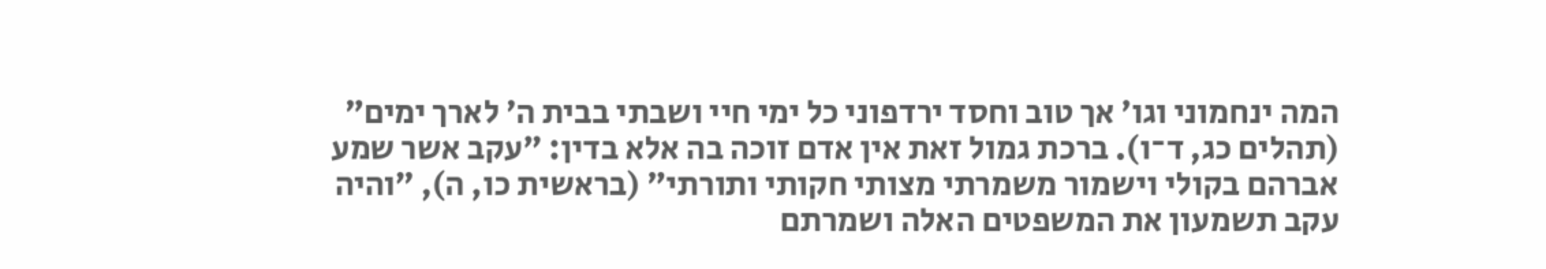המה ינחמוני וגו׳ אך טוב וחסד ירדפוני כל ימי חיי ושבתי בבית ה׳ לארך ימים״ (תהלים כג, ד־ו). ברכת גמול זאת אין אדם זוכה בה אלא בדין: ״עקב אשר שמע אברהם בקולי וישמור משמרתי מצותי חקותי ותורתי״ (בראשית כו, ה), ״והיה עקב תשמעון את המשפטים האלה ושמרתם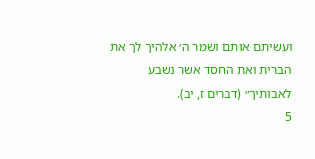ועשיתם אותם ושמר ה׳ אלהיך לך את הברית ואת החסד אשר נשבע לאבותיך״ (דברים ז, יב).
5